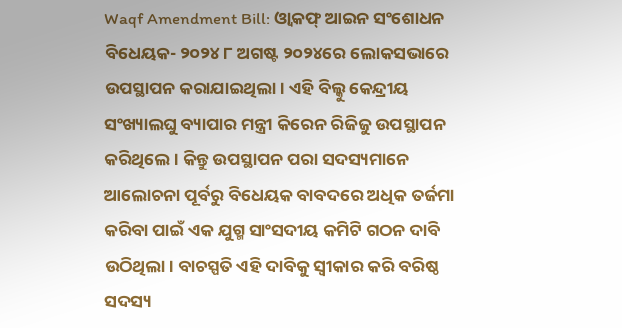Waqf Amendment Bill: ଓ୍ୱାକଫ୍ ଆଇନ ସଂଶୋଧନ ବିଧେୟକ- ୨୦୨୪ ୮ ଅଗଷ୍ଟ ୨୦୨୪ରେ ଲୋକସଭାରେ ଉପସ୍ଥାପନ କରାଯାଇଥିଲା। ଏହି ବିଲ୍କୁ କେନ୍ଦ୍ରୀୟ ସଂଖ୍ୟାଲଘୁ ବ୍ୟାପାର ମନ୍ତ୍ରୀ କିରେନ ରିଜିଜୁ ଉପସ୍ଥାପନ କରିଥିଲେ। କିନ୍ତୁ ଉପସ୍ଥାପନ ପରା ସଦସ୍ୟମାନେ ଆଲୋଚନା ପୂର୍ବରୁ ବିଧେୟକ ବାବଦରେ ଅଧିକ ତର୍ଜମା କରିବା ପାଇଁ ଏକ ଯୁଗ୍ମ ସାଂସଦୀୟ କମିଟି ଗଠନ ଦାବି ଉଠିଥିଲା। ବାଚସ୍ପତି ଏହି ଦାବିକୁ ସ୍ୱୀକାର କରି ବରିଷ୍ଠ ସଦସ୍ୟ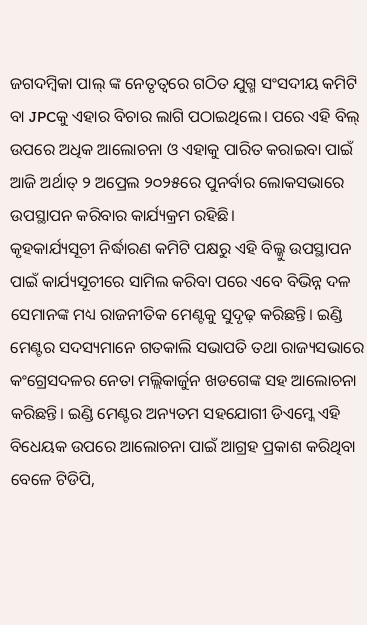ଜଗଦମ୍ବିକା ପାଲ୍ ଙ୍କ ନେତୃତ୍ୱରେ ଗଠିତ ଯୁଗ୍ମ ସଂସଦୀୟ କମିଟି ବା JPCକୁ ଏହାର ବିଚାର ଲାଗି ପଠାଇଥିଲେ। ପରେ ଏହି ବିଲ୍ ଉପରେ ଅଧିକ ଆଲୋଚନା ଓ ଏହାକୁ ପାରିତ କରାଇବା ପାଇଁ ଆଜି ଅର୍ଥାତ୍ ୨ ଅପ୍ରେଲ ୨୦୨୫ରେ ପୁନର୍ବାର ଲୋକସଭାରେ ଉପସ୍ଥାପନ କରିବାର କାର୍ଯ୍ୟକ୍ରମ ରହିଛି।
କୃହକାର୍ଯ୍ୟସୂଚୀ ନିର୍ଦ୍ଧାରଣ କମିଟି ପକ୍ଷରୁ ଏହି ବିଲ୍କୁ ଉପସ୍ଥାପନ ପାଇଁ କାର୍ଯ୍ୟସୂଚୀରେ ସାମିଲ କରିବା ପରେ ଏବେ ବିଭିନ୍ନ ଦଳ ସେମାନଙ୍କ ମଧ୍ୟ ରାଜନୀତିକ ମେଣ୍ଟକୁ ସୁଦୃଢ଼ କରିଛନ୍ତି। ଇଣ୍ଡି ମେଣ୍ଟର ସଦସ୍ୟମାନେ ଗତକାଲି ସଭାପତି ତଥା ରାଜ୍ୟସଭାରେ କଂଗ୍ରେସଦଳର ନେତା ମଲ୍ଲିକାର୍ଜୁନ ଖଡଗେଙ୍କ ସହ ଆଲୋଚନା କରିଛନ୍ତି। ଇଣ୍ଡି ମେଣ୍ଟର ଅନ୍ୟତମ ସହଯୋଗୀ ଡିଏମ୍କେ ଏହି ବିଧେୟକ ଉପରେ ଆଲୋଚନା ପାଇଁ ଆଗ୍ରହ ପ୍ରକାଶ କରିଥିବା ବେଳେ ଟିଡିପି,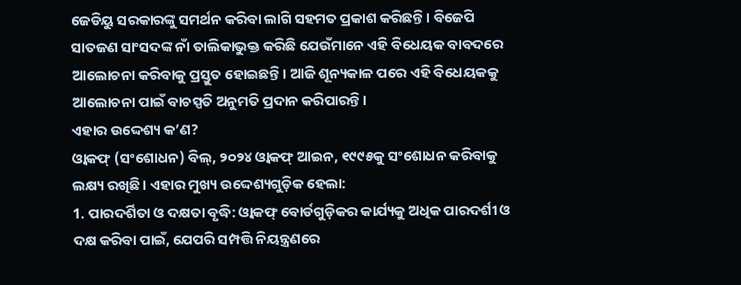ଜେଡିୟୁ ସରକାରଙ୍କୁ ସମର୍ଥନ କରିବା ଲାଗି ସହମତ ପ୍ରକାଶ କରିଛନ୍ତି। ବିଜେପି ସାତଜଣ ସାଂସଦଙ୍କ ନାଁ ତାଲିକାଭୁକ୍ତ କରିଛି ଯେଉଁମାନେ ଏହି ବିଧେୟକ ବାବଦରେ ଆଲୋଚନା କରିବାକୁ ପ୍ରସ୍ତୁତ ହୋଇଛନ୍ତି। ଆଜି ଶୂନ୍ୟକାଳ ପରେ ଏହି ବିଧେୟକକୁ ଆଲୋଚନା ପାଇଁ ବାଚସ୍ପତି ଅନୁମତି ପ୍ରଦାନ କରିପାରନ୍ତି।
ଏହାର ଉଦ୍ଦେଶ୍ୟ କ’ଣ?
ଓ୍ୱାକଫ୍ (ସଂଶୋଧନ) ବିଲ୍, ୨୦୨୪ ଓ୍ୱାକଫ୍ ଆଇନ, ୧୯୯୫କୁ ସଂଶୋଧନ କରିବାକୁ ଲକ୍ଷ୍ୟ ରଖିଛି। ଏହାର ମୁଖ୍ୟ ଉଦ୍ଦେଶ୍ୟଗୁଡ଼ିକ ହେଲା:
1. ପାରଦର୍ଶିତା ଓ ଦକ୍ଷତା ବୃଦ୍ଧି: ଓ୍ୱାକଫ୍ ବୋର୍ଡଗୁଡ଼ିକର କାର୍ଯ୍ୟକୁ ଅଧିକ ପାରଦର୍ଶୀ ଓ ଦକ୍ଷ କରିବା ପାଇଁ, ଯେପରି ସମ୍ପତ୍ତି ନିୟନ୍ତ୍ରଣରେ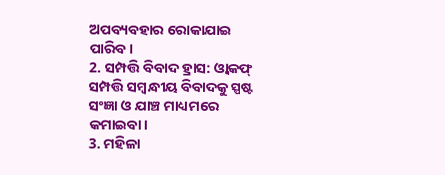ଅପବ୍ୟବହାର ରୋକାଯାଇ ପାରିବ।
2. ସମ୍ପତ୍ତି ବିବାଦ ହ୍ରାସ: ଓ୍ୱାକଫ୍ ସମ୍ପତ୍ତି ସମ୍ବନ୍ଧୀୟ ବିବାଦକୁ ସ୍ପଷ୍ଟ ସଂଜ୍ଞା ଓ ଯାଞ୍ଚ ମାଧ୍ୟମରେ କମାଇବା।
3. ମହିଳା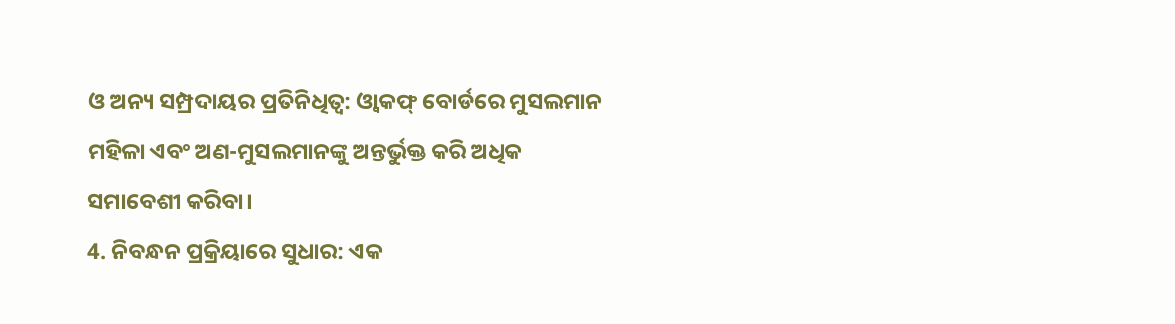ଓ ଅନ୍ୟ ସମ୍ପ୍ରଦାୟର ପ୍ରତିନିଧିତ୍ୱ: ଓ୍ୱାକଫ୍ ବୋର୍ଡରେ ମୁସଲମାନ ମହିଳା ଏବଂ ଅଣ-ମୁସଲମାନଙ୍କୁ ଅନ୍ତର୍ଭୁକ୍ତ କରି ଅଧିକ ସମାବେଶୀ କରିବା।
4. ନିବନ୍ଧନ ପ୍ରକ୍ରିୟାରେ ସୁଧାର: ଏକ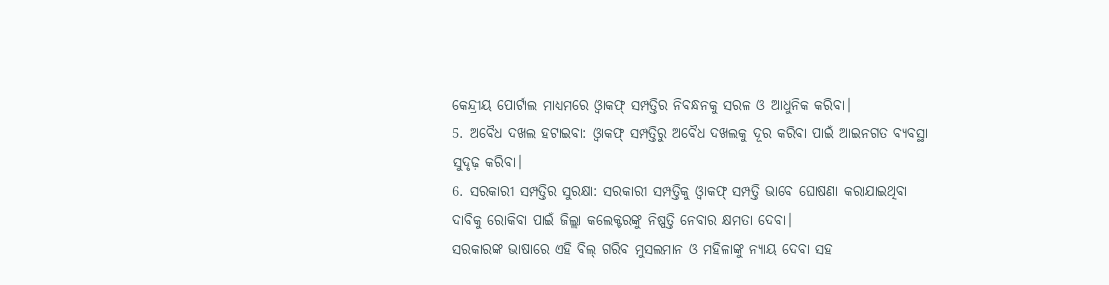କେନ୍ଦ୍ରୀୟ ପୋର୍ଟାଲ ମାଧ୍ୟମରେ ଓ୍ୱାକଫ୍ ସମ୍ପତ୍ତିର ନିବନ୍ଧନକୁ ସରଳ ଓ ଆଧୁନିକ କରିବା।
5. ଅବୈଧ ଦଖଲ ହଟାଇବା: ଓ୍ୱାକଫ୍ ସମ୍ପତ୍ତିରୁ ଅବୈଧ ଦଖଲକୁ ଦୂର କରିବା ପାଇଁ ଆଇନଗତ ବ୍ୟବସ୍ଥା ସୁଦୃଢ଼ କରିବା।
6. ସରକାରୀ ସମ୍ପତ୍ତିର ସୁରକ୍ଷା: ସରକାରୀ ସମ୍ପତ୍ତିକୁ ଓ୍ୱାକଫ୍ ସମ୍ପତ୍ତି ଭାବେ ଘୋଷଣା କରାଯାଇଥିବା ଦାବିକୁ ରୋକିବା ପାଇଁ ଜିଲ୍ଲା କଲେକ୍ଟରଙ୍କୁ ନିଷ୍ପତ୍ତି ନେବାର କ୍ଷମତା ଦେବା।
ସରକାରଙ୍କ ଭାଷାରେ ଏହି ବିଲ୍ ଗରିବ ମୁସଲମାନ ଓ ମହିଳାଙ୍କୁ ନ୍ୟାୟ ଦେବା ସହ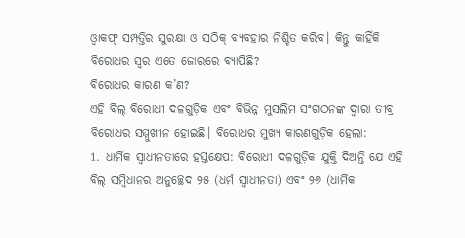ଓ୍ୱାକଫ୍ ସମ୍ପତ୍ତିର ସୁରକ୍ଷା ଓ ସଠିକ୍ ବ୍ୟବହାର ନିଶ୍ଚିତ କରିବ। କିନ୍ତୁ କାହିଁକି ବିରୋଧର ସ୍ୱର ଏତେ ଜୋରରେ ବ୍ୟାପିଛି?
ବିରୋଧର କାରଣ କ’ଣ?
ଏହି ବିଲ୍ ବିରୋଧୀ ଦଳଗୁଡ଼ିକ ଏବଂ ବିଭିନ୍ନ ମୁସଲିମ ସଂଗଠନଙ୍କ ଦ୍ୱାରା ତୀବ୍ର ବିରୋଧର ସମ୍ମୁଖୀନ ହୋଇଛି। ବିରୋଧର ମୁଖ୍ୟ କାରଣଗୁଡ଼ିକ ହେଲା:
1. ଧାର୍ମିକ ସ୍ୱାଧୀନତାରେ ହସ୍ତକ୍ଷେପ: ବିରୋଧୀ ଦଳଗୁଡ଼ିକ ଯୁକ୍ତି ଦିଅନ୍ତି ଯେ ଏହି ବିଲ୍ ସମ୍ବିଧାନର ଅନୁଚ୍ଛେଦ ୨୫ (ଧର୍ମ ସ୍ୱାଧୀନତା) ଏବଂ ୨୬ (ଧାର୍ମିକ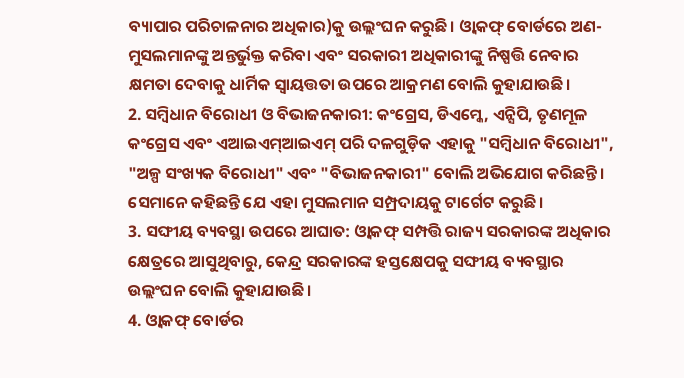ବ୍ୟାପାର ପରିଚାଳନାର ଅଧିକାର)କୁ ଉଲ୍ଲଂଘନ କରୁଛି। ଓ୍ୱାକଫ୍ ବୋର୍ଡରେ ଅଣ-ମୁସଲମାନଙ୍କୁ ଅନ୍ତର୍ଭୁକ୍ତ କରିବା ଏବଂ ସରକାରୀ ଅଧିକାରୀଙ୍କୁ ନିଷ୍ପତ୍ତି ନେବାର କ୍ଷମତା ଦେବାକୁ ଧାର୍ମିକ ସ୍ୱାୟତ୍ତତା ଉପରେ ଆକ୍ରମଣ ବୋଲି କୁହାଯାଉଛି।
2. ସମ୍ବିଧାନ ବିରୋଧୀ ଓ ବିଭାଜନକାରୀ: କଂଗ୍ରେସ, ଡିଏମ୍କେ, ଏନ୍ସିପି, ତୃଣମୂଳ କଂଗ୍ରେସ ଏବଂ ଏଆଇଏମ୍ଆଇଏମ୍ ପରି ଦଳଗୁଡ଼ିକ ଏହାକୁ "ସମ୍ବିଧାନ ବିରୋଧୀ", "ଅଳ୍ପ ସଂଖ୍ୟକ ବିରୋଧୀ" ଏବଂ "ବିଭାଜନକାରୀ" ବୋଲି ଅଭିଯୋଗ କରିଛନ୍ତି। ସେମାନେ କହିଛନ୍ତି ଯେ ଏହା ମୁସଲମାନ ସମ୍ପ୍ରଦାୟକୁ ଟାର୍ଗେଟ କରୁଛି।
3. ସଙ୍ଘୀୟ ବ୍ୟବସ୍ଥା ଉପରେ ଆଘାତ: ଓ୍ୱାକଫ୍ ସମ୍ପତ୍ତି ରାଜ୍ୟ ସରକାରଙ୍କ ଅଧିକାର କ୍ଷେତ୍ରରେ ଆସୁଥିବାରୁ, କେନ୍ଦ୍ର ସରକାରଙ୍କ ହସ୍ତକ୍ଷେପକୁ ସଙ୍ଘୀୟ ବ୍ୟବସ୍ଥାର ଉଲ୍ଲଂଘନ ବୋଲି କୁହାଯାଉଛି।
4. ଓ୍ୱାକଫ୍ ବୋର୍ଡର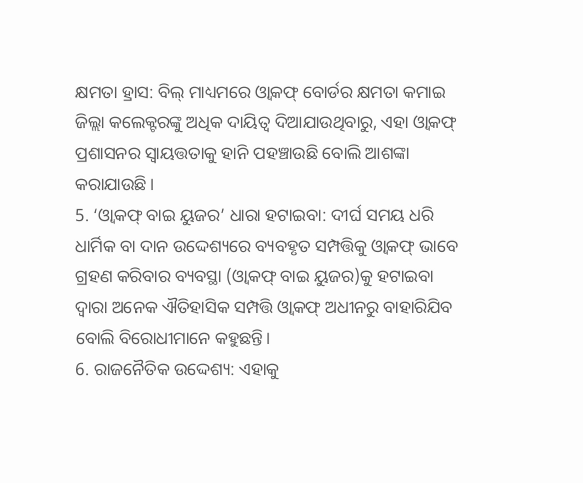କ୍ଷମତା ହ୍ରାସ: ବିଲ୍ ମାଧ୍ୟମରେ ଓ୍ୱାକଫ୍ ବୋର୍ଡର କ୍ଷମତା କମାଇ ଜିଲ୍ଲା କଲେକ୍ଟରଙ୍କୁ ଅଧିକ ଦାୟିତ୍ୱ ଦିଆଯାଉଥିବାରୁ, ଏହା ଓ୍ୱାକଫ୍ ପ୍ରଶାସନର ସ୍ୱାୟତ୍ତତାକୁ ହାନି ପହଞ୍ଚାଉଛି ବୋଲି ଆଶଙ୍କା କରାଯାଉଛି।
5. ‘ଓ୍ୱାକଫ୍ ବାଇ ୟୁଜର’ ଧାରା ହଟାଇବା: ଦୀର୍ଘ ସମୟ ଧରି ଧାର୍ମିକ ବା ଦାନ ଉଦ୍ଦେଶ୍ୟରେ ବ୍ୟବହୃତ ସମ୍ପତ୍ତିକୁ ଓ୍ୱାକଫ୍ ଭାବେ ଗ୍ରହଣ କରିବାର ବ୍ୟବସ୍ଥା (ଓ୍ୱାକଫ୍ ବାଇ ୟୁଜର)କୁ ହଟାଇବା ଦ୍ୱାରା ଅନେକ ଐତିହାସିକ ସମ୍ପତ୍ତି ଓ୍ୱାକଫ୍ ଅଧୀନରୁ ବାହାରିଯିବ ବୋଲି ବିରୋଧୀମାନେ କହୁଛନ୍ତି।
6. ରାଜନୈତିକ ଉଦ୍ଦେଶ୍ୟ: ଏହାକୁ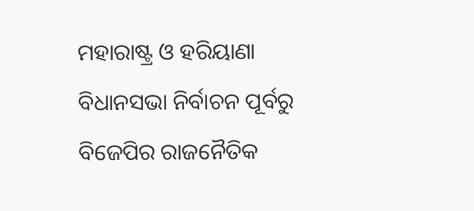ମହାରାଷ୍ଟ୍ର ଓ ହରିୟାଣା ବିଧାନସଭା ନିର୍ବାଚନ ପୂର୍ବରୁ ବିଜେପିର ରାଜନୈତିକ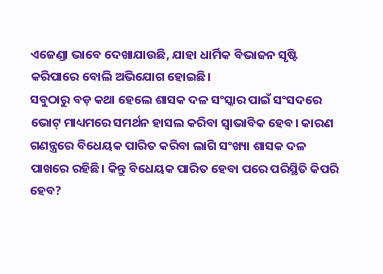ଏଜେଣ୍ଡା ଭାବେ ଦେଖାଯାଉଛି, ଯାହା ଧାର୍ମିକ ବିଭାଜନ ସୃଷ୍ଟି କରିପାରେ ବୋଲି ଅଭିଯୋଗ ହୋଇଛି।
ସବୁଠାରୁ ବଡ଼ କଥା ହେଲେ ଶାସକ ଦଳ ସଂସ୍କାର ପାଇଁ ସଂସଦରେ ଭୋଟ୍ ମାଧ୍ୟମରେ ସମର୍ଥନ ହାସଲ କରିବା ସ୍ୱାଭାବିକ ହେବ। କାରଣ ଗଣନ୍ତ୍ରରେ ବିଧେୟକ ପାରିତ କରିବା ଲାଗି ସଂଖ୍ୟା ଶାସକ ଦଳ ପାଖରେ ରହିଛି। କିନ୍ତୁ ବିଧେୟକ ପାରିତ ହେବା ପରେ ପରିସ୍ଥିତି କିପରି ହେବ?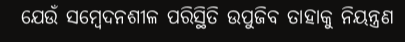ଯେଉଁ ସମ୍ବେଦନଶୀଳ ପରିସ୍ଥିତି ଉପୁଜିବ ତାହାକୁ ନିୟନ୍ତ୍ରଣ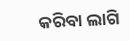କରିବା ଲାଗି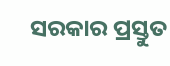ସରକାର ପ୍ରସ୍ତୁତ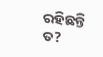ରହିଛନ୍ତି ତ?